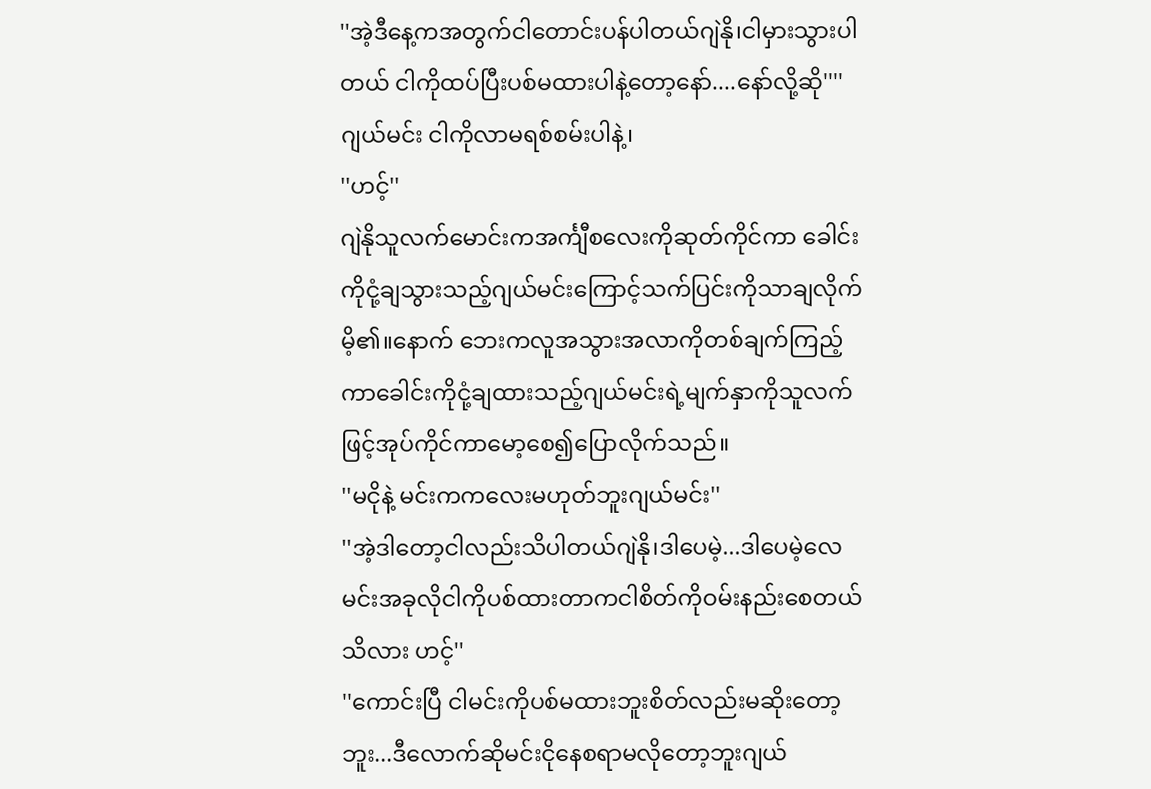''အဲ့ဒီနေ့ကအတွက်ငါတောင်းပန်ပါတယ်ဂျဲနို၊ငါမှားသွားပါတယ် ငါကိုထပ်ပြီးပစ်မထားပါနဲ့တော့နော်....နော်လို့ဆို''''ဂျယ်မင်း ငါကိုလာမရစ်စမ်းပါနဲ့၊
''ဟင့်''
ဂျဲနိုသူလက်မောင်းကအင်္ကျီစလေးကိုဆုတ်ကိုင်ကာ ခေါင်းကိုငုံ့ချသွားသည့်ဂျယ်မင်းကြောင့်သက်ပြင်းကိုသာချလိုက်မိ့၏။နောက် ဘေးကလူအသွားအလာကိုတစ်ချက်ကြည့်ကာခေါင်းကိုငုံ့ချထားသည့်ဂျယ်မင်းရဲ့မျက်နှာကိုသူလက်ဖြင့်အုပ်ကိုင်ကာမော့စေ၍ပြောလိုက်သည်။
''မငိုနဲ့ မင်းကကလေးမဟုတ်ဘူးဂျယ်မင်း''
''အဲ့ဒါတော့ငါလည်းသိပါတယ်ဂျဲနို၊ဒါပေမဲ့...ဒါပေမဲ့လေ မင်းအခုလိုငါကိုပစ်ထားတာကငါစိတ်ကိုဝမ်းနည်းစေတယ်သိလား ဟင့်''
''ကောင်းပြီ ငါမင်းကိုပစ်မထားဘူးစိတ်လည်းမဆိုးတော့ဘူး...ဒီလောက်ဆိုမင်းငိုနေစရာမလိုတော့ဘူးဂျယ်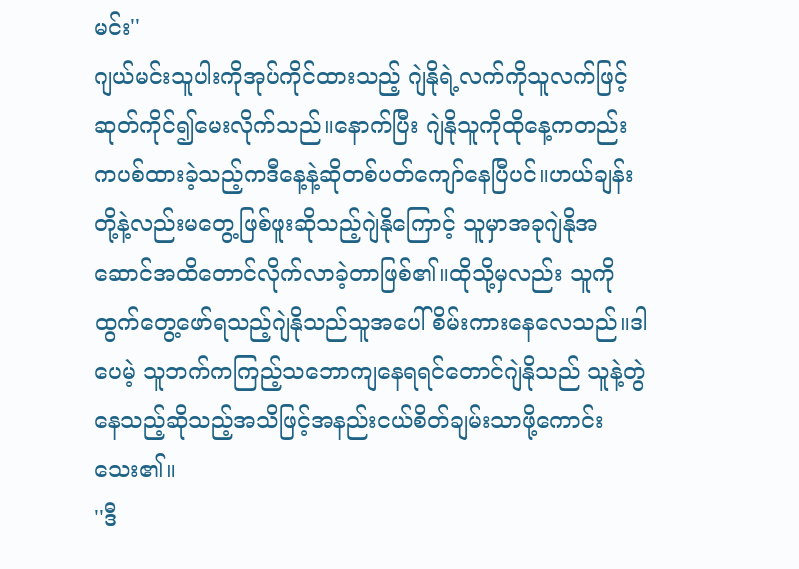မင်း''
ဂျယ်မင်းသူပါးကိုအုပ်ကိုင်ထားသည့် ဂျဲနိုရဲ့လက်ကိုသူလက်ဖြင့်ဆုတ်ကိုင်၍မေးလိုက်သည်။နောက်ပြီး ဂျဲနိုသူကိုထိုနေ့ကတည်းကပစ်ထားခဲ့သည့်ကဒီနေ့နဲ့ဆိုတစ်ပတ်ကျော်နေပြီပင်။ဟယ်ချန်းတို့နဲ့လည်းမတွေ့ဖြစ်ဖူးဆိုသည့်ဂျဲနိုကြောင့် သူမှာအခုဂျဲနိုအဆောင်အထိတောင်လိုက်လာခဲ့တာဖြစ်၏။ထိုသို့မှလည်း သူကိုထွက်တွေ့ဖော်ရသည့်ဂျဲနိုသည်သူအပေါ် စိမ်းကားနေလေသည်။ဒါပေမဲ့ သူဘက်ကကြည့်သဘောကျနေရရင်တောင်ဂျဲနိုသည် သူနဲ့တွဲနေသည့်ဆိုသည့်အသိဖြင့်အနည်းငယ်စိတ်ချမ်းသာဖို့ကောင်းသေး၏။
''ဒီ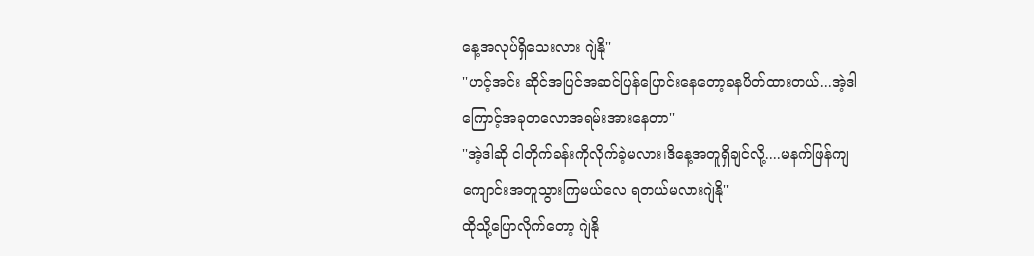နေ့အလုပ်ရှိသေးလား ဂျဲနို''
''ဟင့်အင်း ဆိုင်အပြင်အဆင်ပြန်ပြောင်းနေတော့ခနပိတ်ထားတယ်...အဲ့ဒါကြောင့်အခုတလောအရမ်းအားနေတာ''
''အဲ့ဒါဆို ငါတိုက်ခန်းကိုလိုက်ခဲ့မလား၊ဒိနေ့အတူရှိချင်လို့....မနက်ဖြန်ကျကျောင်းအတူသွားကြမယ်လေ ရတယ်မလားဂျဲနို''
ထိုသို့ပြောလိုက်တော့ ဂျဲနို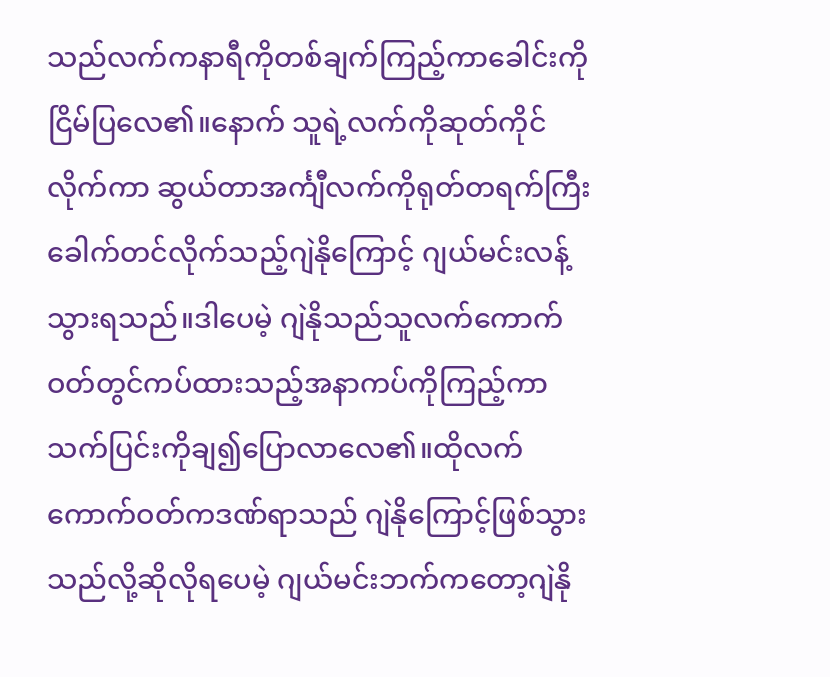သည်လက်ကနာရီကိုတစ်ချက်ကြည့်ကာခေါင်းကိုငြိမ်ပြလေ၏။နောက် သူရဲ့လက်ကိုဆုတ်ကိုင်လိုက်ကာ ဆွယ်တာအင်္ကျီလက်ကိုရုတ်တရက်ကြီးခေါက်တင်လိုက်သည့်ဂျဲနိုကြောင့် ဂျယ်မင်းလန့်သွားရသည်။ဒါပေမဲ့ ဂျဲနိုသည်သူလက်ကောက်ဝတ်တွင်ကပ်ထားသည့်အနာကပ်ကိုကြည့်ကာ သက်ပြင်းကိုချ၍ပြောလာလေ၏။ထိုလက်ကောက်ဝတ်ကဒဏ်ရာသည် ဂျဲနိုကြောင့်ဖြစ်သွားသည်လို့ဆိုလိုရပေမဲ့ ဂျယ်မင်းဘက်ကတော့ဂျဲနို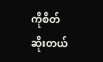ကိုစိတ်ဆိုးတယ်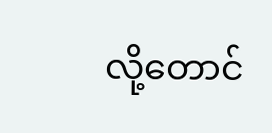လို့တောင်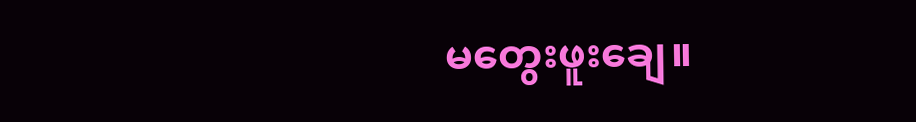မတွေးဖူးချေ။